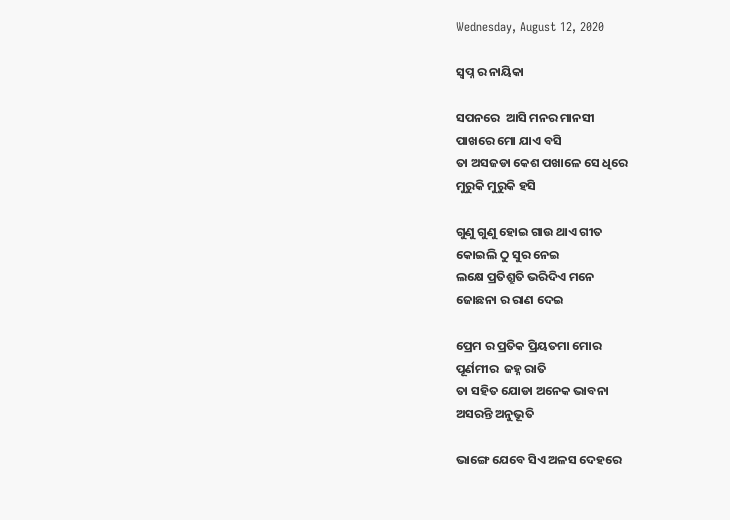Wednesday, August 12, 2020

ସ୍ବପ୍ନ ର ନାୟିକା

ସପନରେ  ଆସି ମନର ମାନସୀ
ପାଖରେ ମୋ ଯାଏ ବସି
ତା ଅସଜଡା କେଶ ପଖାଳେ ସେ ଧିରେ
ମୁରୁକି ମୁରୁକି ହସି

ଗୁଣୁ ଗୁଣୁ ହୋଇ ଗାଉ ଥାଏ ଗୀତ
କୋଇଲି ଠୁ ସୁର ନେଇ
ଲକ୍ଷେ ପ୍ରତିଶ୍ରୁତି ଭରିଦିଏ ମନେ
ଜୋଛନା ର ରାଣ ଦେଇ

ପ୍ରେମ ର ପ୍ରତିକ ପ୍ରିୟତମା ମୋର
ପୂର୍ଣମୀର  ଜହ୍ନ ରାତି
ତା ସହିତ ଯୋଡା ଅନେକ ଭାବନା
ଅସରନ୍ତି ଅନୁଭୂତି

ଭାଙ୍ଗେ ଯେବେ ସିଏ ଅଳସ ଦେହରେ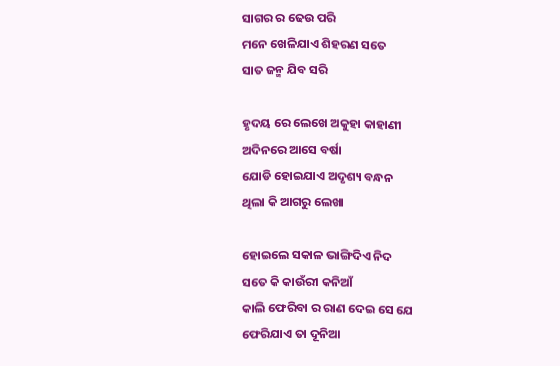ସାଗର ର ଢେଉ ପରି
ମନେ ଖେଳିଯାଏ ଶିହରଣ ସତେ
ସାତ ଜନ୍ମ ଯିବ ସରି

ହୃଦୟ ରେ ଲେଖେ ଅକୁହା କାହାଣୀ
ଅଦିନରେ ଆସେ ବର୍ଷା
ଯୋଡି ହୋଇଯାଏ ଅଦୃଶ୍ୟ ବନ୍ଧନ
ଥିଲା କି ଆଗରୁ ଲେଖା

ହୋଇଲେ ସକାଳ ଭାଙ୍ଗିଦିଏ ନିଦ
ସତେ କି କାଉଁରୀ କନିଆଁ
କାଲି ଫେରିବା ର ରାଣ ଦେଇ ସେ ଯେ
ଫେରିଯାଏ ତା ଦୂନିଆ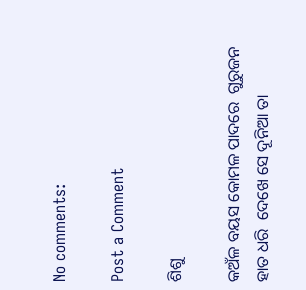No comments:

Post a Comment

ଶିଶୁ

କଅଁଳ ବୟସ କୋମଳ ପାଦରେ  ଗୁରୁଜନ ହାତ ଧରି  ଦେଖେ ସେ ଦୂନିଆ ତା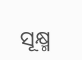ସୂକ୍ଷ୍ମ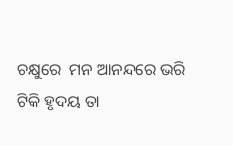ଚକ୍ଷୁରେ  ମନ ଆନନ୍ଦରେ ଭରି  ଟିକି ହୃଦୟ ତା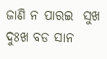ଜାଣି ନ ପାରଇ  ସୁଖ ଦୁଃଖ ବଡ ସାନ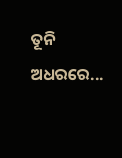ତୂନି ଅଧରରେ...